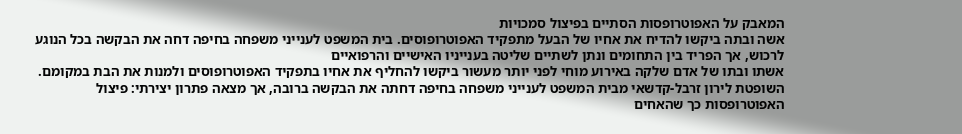המאבק על האפוטרופסות הסתיים בפיצול סמכויות
אשה ובתה ביקשו להדיח את אחיו של הבעל מתפקיד האפוטרופוסים. בית המשפט לענייני משפחה בחיפה דחה את הבקשה בכל הנוגע לרכוש, אך הפריד בין התחומים ונתן לשתיים שליטה בענייניו האישיים והרפואיים
אשתו ובתו של אדם שלקה באירוע מוחי לפני יותר מעשור ביקשו להחליף את אחיו בתפקיד האפוטרופוסים ולמנות את הבת במקומם. השופטת לירון זרבל-קדשאי מבית המשפט לענייני משפחה בחיפה דחתה את הבקשה ברובה, אך מצאה פתרון יצירתי: פיצול האפוטרופסות כך שהאחים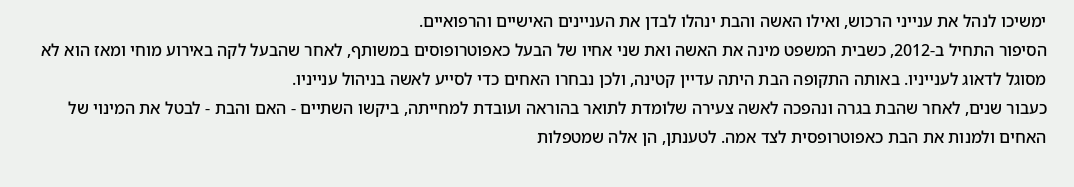ימשיכו לנהל את ענייני הרכוש, ואילו האשה והבת ינהלו לבדן את העניינים האישיים והרפואיים.
הסיפור התחיל ב-2012, כשבית המשפט מינה את האשה ואת שני אחיו של הבעל כאפוטרופוסים במשותף, לאחר שהבעל לקה באירוע מוחי ומאז הוא לא מסוגל לדאוג לענייניו. באותה התקופה הבת היתה עדיין קטינה, ולכן נבחרו האחים כדי לסייע לאשה בניהול ענייניו.
כעבור שנים, לאחר שהבת בגרה ונהפכה לאשה צעירה שלומדת לתואר בהוראה ועובדת למחייתה, ביקשו השתיים - האם והבת - לבטל את המינוי של האחים ולמנות את הבת כאפוטרופסית לצד אמה. לטענתן, הן אלה שמטפלות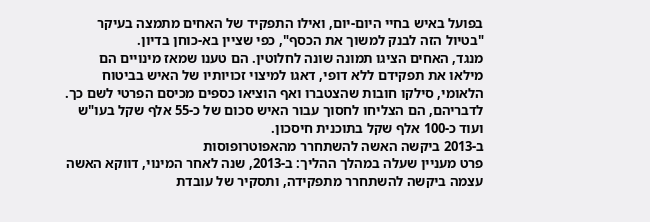בפועל באיש בחיי היום-יום, ואילו התפקיד של האחים מתמצה בעיקר "בטיול הזה לבנק למשוך את הכסף", כפי שציין בא-כוחן בדיון.
מנגד, האחים הציגו תמונה שונה לחלוטין. הם טענו שמאז מינויים הם מילאו את תפקידם ללא דופי, דאגו למיצוי זכויותיו של האיש בביטוח הלאומי, סילקו חובות שהצטברו ואף הוציאו כספים מכיסם הפרטי לשם כך. לדבריהם, הם הצליחו לחסוך עבור האיש סכום של כ-55 אלף שקל בעו"ש ועוד כ-100 אלף שקל בתוכנית חיסכון.
ב-2013 ביקשה האשה להשתחרר מהאפוטרופוסות
פרט מעניין שעלה במהלך ההליך: ב-2013, שנה לאחר המינוי, דווקא האשה עצמה ביקשה להשתחרר מתפקידה, ותסקיר של עובדת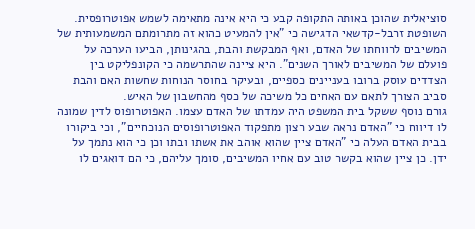סוציאלית שהוכן באותה התקופה קבע כי היא אינה מתאימה לשמש אפוטרופסית.
השופטת זרבל-קדשאי הדגישה כי "אין להמעיט כהוא זה מתרומתם המשמעותית של המשיבים לרווחתו של האדם, ואף המבקשת והבת, בהגינותן, הביעו הערכה על פועלם של המשיבים לאורך השנים". היא ציינה שהתרשמה כי הקונפליקט בין הצדדים עוסק ברובו בעניינים כספיים, ובעיקר בחוסר הנוחות שחשות האם והבת סביב הצורך לתאם עם האחים כל משיכה של כסף מהחשבון של האיש.
גורם נוסף ששקל בית המשפט היה עמדתו של האדם עצמו. האפוטרופוס לדין שמונה לו דיווח כי "האדם נראה שבע רצון מתפקוד האפוטרופוסים הנוכחיים", וכי ביקורו בבית האדם העלה כי "האדם ציין שהוא אוהב את אשתו ובתו וכן כי הוא נתמך על ידן. כן ציין שהוא בקשר טוב עם אחיו המשיבים, סומך עליהם, כי הם דואגים לו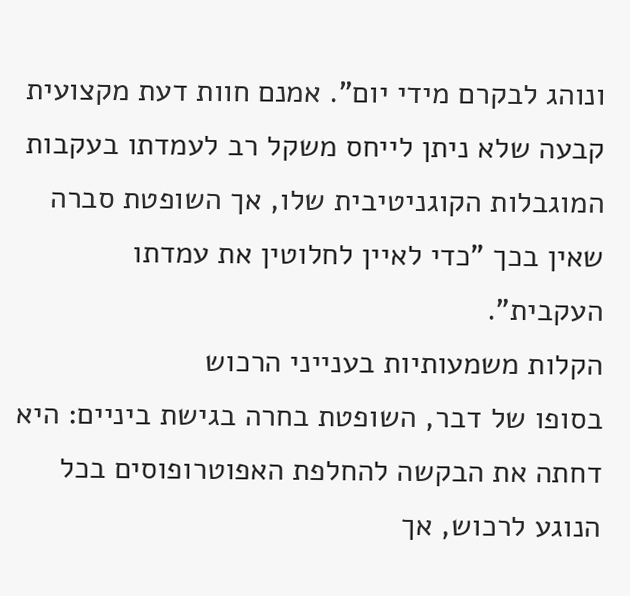ונוהג לבקרם מידי יום". אמנם חוות דעת מקצועית קבעה שלא ניתן לייחס משקל רב לעמדתו בעקבות המוגבלות הקוגניטיבית שלו, אך השופטת סברה שאין בכך "כדי לאיין לחלוטין את עמדתו העקבית".
הקלות משמעותיות בענייני הרכוש
בסופו של דבר, השופטת בחרה בגישת ביניים: היא דחתה את הבקשה להחלפת האפוטרופוסים בכל הנוגע לרכוש, אך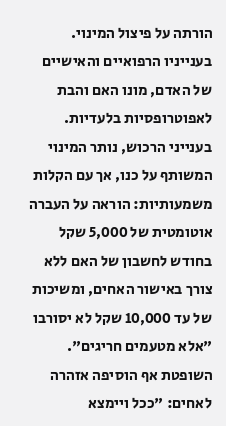הורתה על פיצול המינוי. בענייניו הרפואיים והאישיים של האדם, מונו האם והבת לאפוטרופסיות בלעדיות. בענייני הרכוש, נותר המינוי המשותף על כנו, אך עם הקלות משמעותיות: הוראה על העברה אוטומטית של 5,000 שקל בחודש לחשבון של האם ללא צורך באישור האחים, ומשיכות של עד 10,000 שקל לא יסורבו "אלא מטעמים חריגים".
השופטת אף הוסיפה אזהרה לאחים: "ככל ויימצא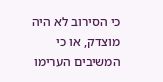כי הסירוב לא היה מוצדק, או כי המשיבים הערימו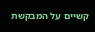קשיים על המבקשת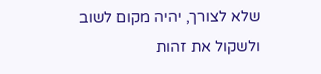שלא לצורך, יהיה מקום לשוב ולשקול את זהות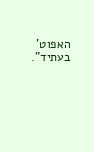האפוט' בעתיד".